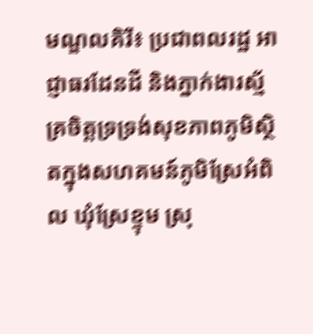មណ្ឌលគិរី៖ ប្រជាពលរដ្ឋ អាជ្ញាធរដែនដី និងភ្នាក់ងារស្ម័គ្រចិត្តទ្រទ្រង់សុខភាពភូមិស្ថិតក្នុងសហគមន៍ភូមិស្រែអំពិល ឃុំស្រែខ្ទុម ស្រុ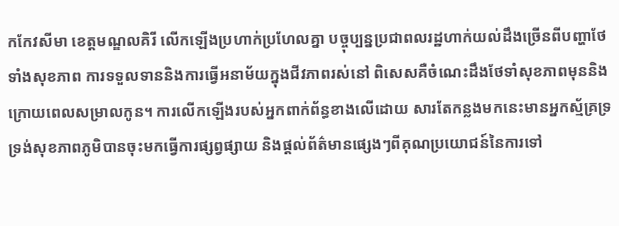កកែវសីមា ខេត្តមណ្ឌលគិរី លើកឡើងប្រហាក់ប្រហែលគ្នា បច្ចុប្បន្នប្រជាពលរដ្ឋហាក់យល់ដឹងច្រើនពីបញ្ហាថែទាំងសុខភាព ការទទួលទាននិងការធ្វើអនាម័យក្នុងជីវភាពរស់នៅ ពិសេសគឺចំណេះដឹងថែទាំសុខភាពមុននិងក្រោយពេលសម្រាលកូន។ ការលើកឡើងរបស់អ្នកពាក់ព័ន្ធខាងលើដោយ សារតែកន្លងមកនេះមានអ្នកស្ម័គ្រទ្រទ្រង់សុខភាពភូមិបានចុះមកធ្វើការផ្សព្វផ្សាយ និងផ្តល់ព័ត៌មានផ្សេងៗពីគុណប្រយោជន៍នៃការទៅ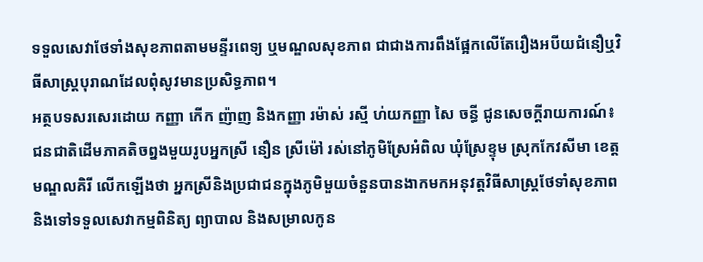ទទួលសេវាថែទាំងសុខភាពតាមមន្ទីរពេទ្យ ឬមណ្ឌលសុខភាព ជាជាងការពឹងផ្អែកលើតែរឿងអបីយជំនឿឬវិធីសាស្រ្តបុរាណដែលពុំសូវមានប្រសិទ្ធភាព។
អត្ថបទសរសេរដោយ កញ្ញា កើក ញ៉ាញ និងកញ្ញា រម៉ាស់ រស្មី ហ់យកញ្ញា សៃ ចន្ធី ជូនសេចក្តីរាយការណ៍៖
ជនជាតិដើមភាគតិចព្នងមួយរូបអ្នកស្រី នឿន ស្រីម៉ៅ រស់នៅភូមិស្រែអំពិល ឃុំស្រែខ្ទុម ស្រុកកែវសីមា ខេត្តមណ្ឌលគិរី លើកឡើងថា អ្នកស្រីនិងប្រជាជនក្នុងភូមិមួយចំនួនបានងាកមកអនុវត្តវិធីសាស្រ្តថែទាំសុខភាពនិងទៅទទួលសេវាកម្មពិនិត្យ ព្យាបាល និងសម្រាលកូន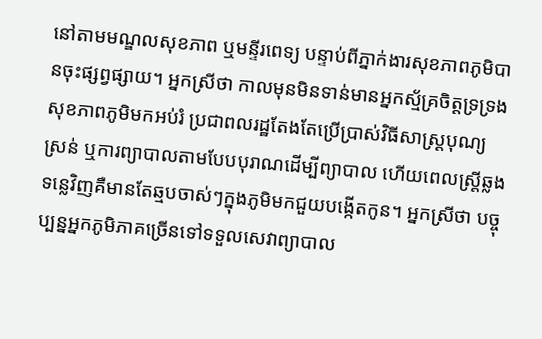នៅតាមមណ្ឌលសុខភាព ឬមន្ទីរពេទ្យ បន្ទាប់ពីភ្នាក់ងារសុខភាពភូមិបានចុះផ្សព្វផ្សាយ។ អ្នកស្រីថា កាលមុនមិនទាន់មានអ្នកស្ម័គ្រចិត្តទ្រទ្រងសុខភាពភូមិមកអប់រំ ប្រជាពលរដ្ឋតែងតែប្រើប្រាស់វិធីសាស្រ្តបុណ្យស្រន់ ឬការព្យាបាលតាមបែបបុរាណដើម្បីព្យាបាល ហើយពេលស្រ្តីឆ្លងទន្លេវិញគឺមានតែឆ្មបចាស់ៗក្នុងភូមិមកជួយបង្កើតកូន។ អ្នកស្រីថា បច្ចុប្បន្នអ្នកភូមិភាគច្រើនទៅទទួលសេវាព្យាបាល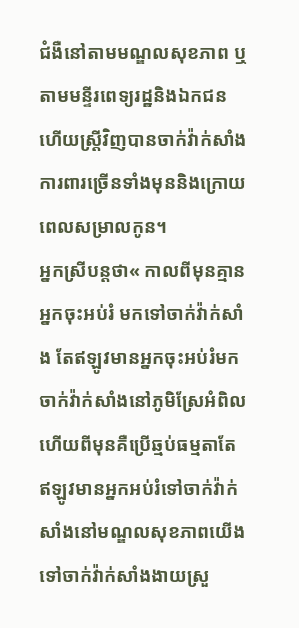ជំងឺនៅតាមមណ្ឌលសុខភាព ឬតាមមន្ទីរពេទ្យរដ្ឋនិងឯកជន ហើយស្រ្តីវិញបានចាក់វ៉ាក់សាំងការពារច្រើនទាំងមុននិងក្រោយពេលសម្រាលកូន។
អ្នកស្រីបន្តថា« កាលពីមុនគ្មានអ្នកចុះអប់រំ មកទៅចាក់វ៉ាក់សាំង តែឥឡូវមានអ្នកចុះអប់រំមកចាក់វ៉ាក់សាំងនៅភូមិស្រែអំពិល ហើយពីមុនគឺប្រើឆ្មប់ធម្មតាតែឥឡូវមានអ្នកអប់រំទៅចាក់វ៉ាក់សាំងនៅមណ្ឌលសុខភាពយើងទៅចាក់វ៉ាក់សាំងងាយស្រួ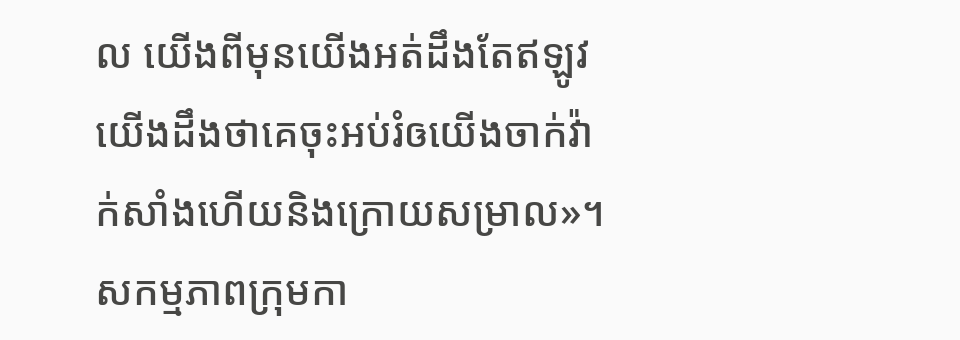ល យើងពីមុនយើងអត់ដឹងតែឥឡូវ យើងដឹងថាគេចុះអប់រំឲយើងចាក់វ៉ាក់សាំងហើយនិងក្រោយសម្រាល»។
សកម្មភាពក្រុមកា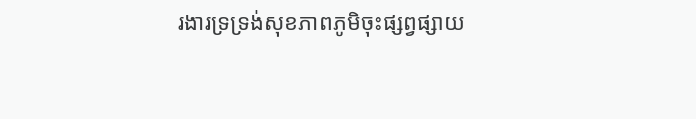រងារទ្រទ្រង់សុខភាពភូមិចុះផ្សព្វផ្សាយ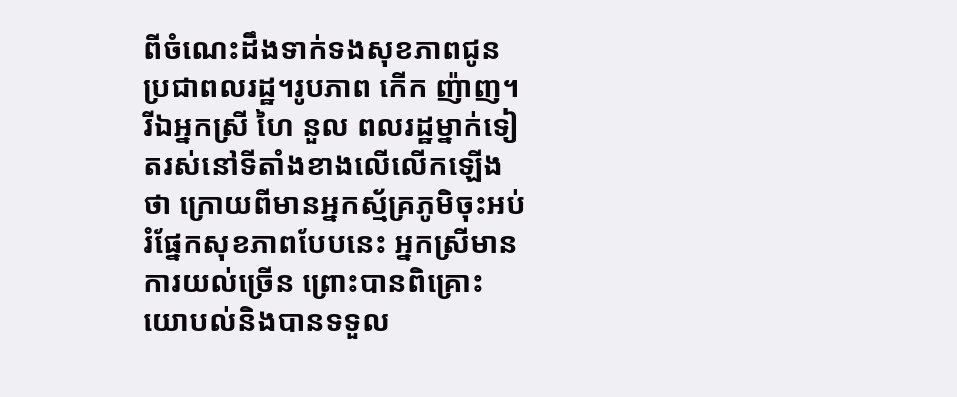ពីចំណេះដឹងទាក់ទងសុខភាពជូនប្រជាពលរដ្ឋ។រូបភាព កើក ញ៉ាញ។
រីឯអ្នកស្រី ហៃ នួល ពលរដ្ឋម្នាក់ទៀតរស់នៅទីតាំងខាងលើលើកឡើងថា ក្រោយពីមានអ្នកស្ម័គ្រភូមិចុះអប់រំផ្នែកសុខភាពបែបនេះ អ្នកស្រីមានការយល់ច្រើន ព្រោះបានពិគ្រោះយោបល់និងបានទទួល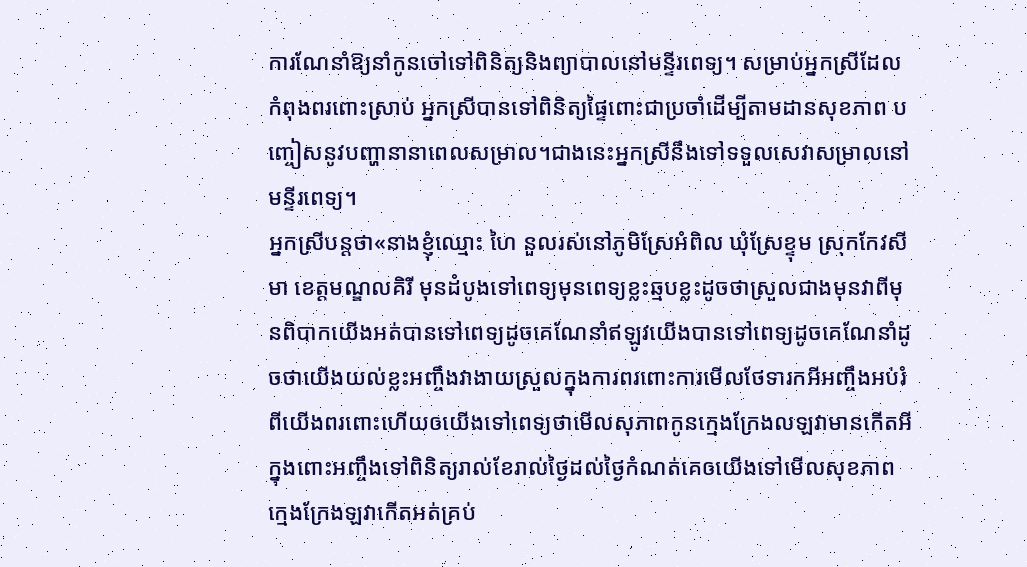ការណែនាំឱ្យនាំកូនចៅទៅពិនិត្យនិងព្យាបាលនៅមន្ទីរពេទ្យ។ សម្រាប់អ្នកស្រីដែលកំពុងពរពោះស្រាប់ អ្នកស្រីបានទៅពិនិត្យផ្ទៃពោះជាប្រចាំដើម្បីតាមដានសុខភាព បញ្ចៀសនូវបញ្ហានានាពេលសម្រាល។ជាងនេះអ្នកស្រីនឹងទៅទទួលសេវាសម្រាលនៅមន្ទីរពេទ្យ។
អ្នកស្រីបន្តថា«នាងខ្ញុំឈ្មោះ ហៃ នួលរស់នៅភូមិស្រែអំពិល ឃុំស្រែខ្ទុម ស្រុកកែវសីមា ខេត្តមណ្ឌលគិរី មុនដំបូងទៅពេទ្យមុនពេទ្យខ្លះឆ្មបខ្លះដូចថាស្រួលជាងមុនវាពីមុនពិបាកយើងអត់បានទៅពេទ្យដូចគេណែនាំឥឡូវយើងបានទៅពេទ្យដូចគេណែនាំដូចថាយើងយល់ខ្លះអញ្ចឹងវាងាយស្រួលក្នុងការពរពោះការមើលថែទារកអីអញ្ចឹងអប់រំពីយើងពរពោះហើយឲយើងទៅពេទ្យថាមើលសុភាពកូនក្មេងក្រែងលឡវាមានកើតអីក្នុងពោះអញ្ចឹងទៅពិនិត្យរាល់ខែរាល់ថ្ងៃដល់ថ្ងៃកំណត់គេឲយើងទៅមើលសុខភាពក្មេងក្រែងឡវាកើតអត់គ្រប់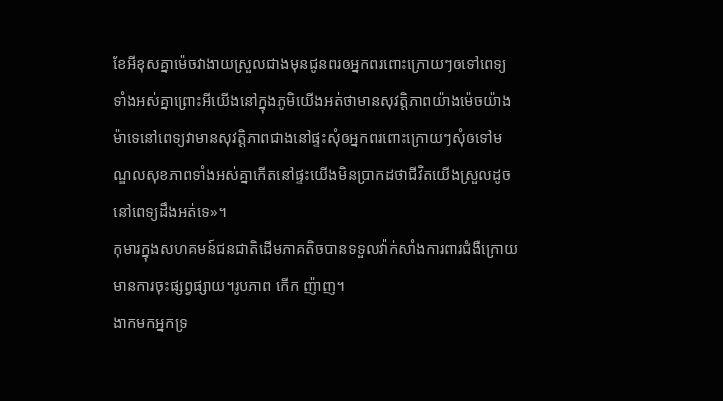ខែអីខុសគ្នាម៉េចវាងាយស្រួលជាងមុនជូនពរឲអ្នកពរពោះក្រោយៗឲទៅពេទ្យទាំងអស់គ្នាព្រោះអីយើងនៅក្នុងភូមិយើងអត់ថាមានសុវត្តិភាពយ៉ាងម៉េចយ៉ាងម៉ាទេនៅពេទ្យវាមានសុវត្តិភាពជាងនៅផ្ទះសុំឲអ្នកពរពោះក្រោយៗសុំឲទៅមណ្ឌលសុខភាពទាំងអស់គ្នាកើតនៅផ្ទះយើងមិនប្រាកដថាជីវិតយើងស្រួលដូចនៅពេទ្យដឹងអត់ទេ»។
កុមារក្នុងសហគមន៍ជនជាតិដើមភាគតិចបានទទួលវ៉ាក់សាំងការពារជំងឺក្រោយមានការចុះផ្សព្វផ្សាយ។រូបភាព កើក ញ៉ាញ។
ងាកមកអ្នកទ្រ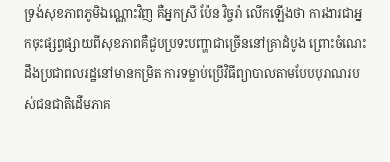ទ្រង់សុខភាពភូមិឯណ្ណោះវិញ គឺអ្នកស្រី ប៉ែន វិច្ចរ៉ា លើកឡើងថា ការងារជាអ្នកចុះផ្សព្វផ្សាយពីសុខភាពគឺជួបប្រទះបញ្ហាជាច្រើននៅគ្រាដំបូង ព្រោះចំណេះដឹងប្រជាពលរដ្ឋនៅមានកម្រិត ការទម្លាប់ប្រើវិធីព្យាបាលតាមបែបបុរាណរបស់ជនជាតិដើមភាគ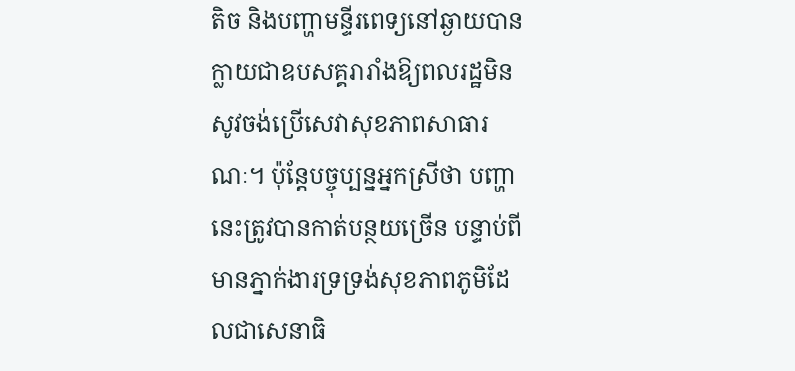តិច និងបញ្ហាមន្ទីរពេទ្យនៅឆ្ងាយបានក្លាយជាឧបសគ្គរារាំងឱ្យពលរដ្ឋមិនសូវចង់ប្រើសេវាសុខភាពសាធារណៈ។ ប៉ុន្តែបច្ចុប្បន្នអ្នកស្រីថា បញ្ហានេះត្រូវបានកាត់បន្ថយច្រើន បន្ទាប់ពីមានភ្នាក់ងារទ្រទ្រង់សុខភាពភូមិដែលជាសេនាធិ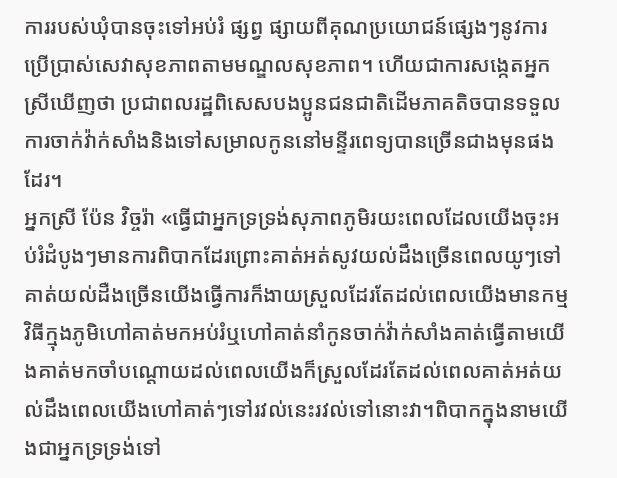ការរបស់ឃុំបានចុះទៅអប់រំ ផ្សព្វ ផ្សាយពីគុណប្រយោជន៍ផ្សេងៗនូវការប្រើប្រាស់សេវាសុខភាពតាមមណ្ឌលសុខភាព។ ហើយជាការសង្កេតអ្នកស្រីឃើញថា ប្រជាពលរដ្ឋពិសេសបងប្អូនជនជាតិដើមភាគតិចបានទទួលការចាក់វ៉ាក់សាំងនិងទៅសម្រាលកូននៅមន្ទីរពេទ្យបានច្រើនជាងមុនផងដែរ។
អ្នកស្រី ប៉ែន វិច្ចរ៉ា «ធ្វើជាអ្នកទ្រទ្រង់សុភាពភូមិរយះពេលដែលយើងចុះអប់រំដំបូងៗមានការពិបាកដែរព្រោះគាត់អត់សូវយល់ដឹងច្រើនពេលយូៗទៅគាត់យល់ដឺងច្រើនយើងធ្វើការក៏ងាយស្រួលដែរតែដល់ពេលយើងមានកម្មវិធីក្មុងភូមិហៅគាត់មកអប់រំឬហៅគាត់នាំកូនចាក់វ៉ាក់សាំងគាត់ធ្វើតាមយើងគាត់មកចាំបណ្តោយដល់ពេលយើងក៏ស្រួលដែរតែដល់ពេលគាត់អត់យល់ដឹងពេលយើងហៅគាត់ៗទៅរវល់នេះរវល់ទៅនោះវា។ពិបាកក្នុងនាមយើងជាអ្នកទ្រទ្រង់ទៅ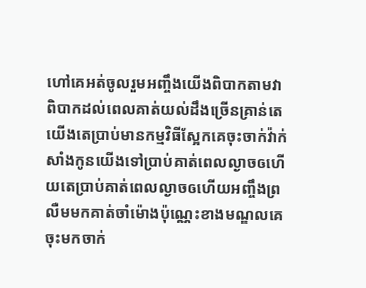ហៅគេអត់ចូលរួមអញ្ចឹងយើងពិបាកតាមវាពិបាកដល់ពេលគាត់យល់ដឹងច្រើនគ្រាន់តេយើងតេប្រាប់មានកម្មវិធីស្អែកគេចុះចាក់វ៉ាក់សាំងកូនយើងទៅប្រាប់គាត់ពេលល្ងាចឲហើយតេប្រាប់គាត់ពេលល្ងាចឲហើយអញ្ចឹងព្រលឺមមកគាត់ចាំម៉ោងប៉ុណ្ណេះខាងមណ្ឌលគេចុះមកចាក់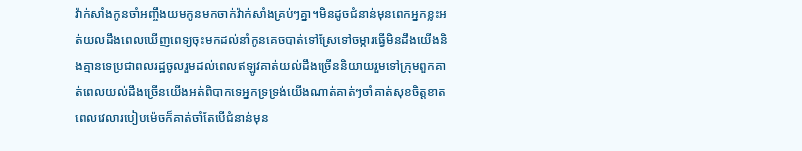វ៉ាក់សាំងកូនចាំអញ្ចឹងយមកូនមកចាក់វ៉ាក់សាំងគ្រប់ៗគ្នា។មិនដូចជំនាន់មុនពេកអ្នកខ្លះអត់យលដឹងពេលឃើញពេទ្យចុះមកដល់នាំកូនគេចបាត់ទៅស្រែទៅចម្ការធ្វើមិនដឹងយើងនិងគ្មានទេប្រជាពលរដ្ឋចូលរួមដល់ពេលឥឡូវគាត់យល់ដឹងច្រើននិយាយរួមទៅក្រុមពួកគាត់ពេលយល់ដឹងច្រើនយើងអត់ពិបាកទេអ្នកទ្រទ្រង់យើងណាត់គាត់ៗចាំគាត់សុខចិត្តខាតពេលវេលារបៀបម៉េចក៏គាត់ចាំតែបើជំនាន់មុន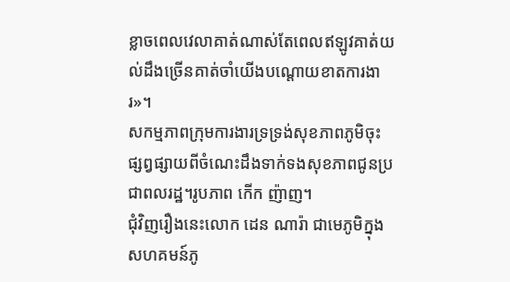ខ្លាចពេលវេលាគាត់ណាស់តែពេលឥឡូវគាត់យល់ដឹងច្រើនគាត់ចាំយើងបណ្តោយខាតការងារ»។
សកម្មភាពក្រុមការងារទ្រទ្រង់សុខភាពភូមិចុះផ្សព្វផ្សាយពីចំណេះដឹងទាក់ទងសុខភាពជូនប្រជាពលរដ្ឋ។រូបភាព កើក ញ៉ាញ។
ជុំវិញរឿងនេះលោក ដេន ណារ៉ា ជាមេភូមិក្នុងសហគមន៍ភូ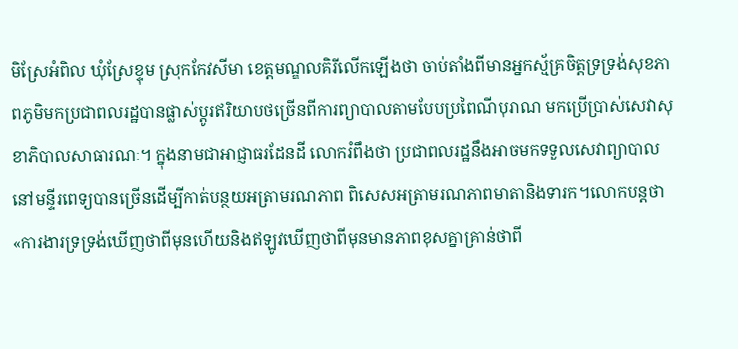មិស្រែអំពិល ឃុំស្រែខ្ទុម ស្រុកកែវសីមា ខេត្តមណ្ឌលគិរីលើកឡើងថា ចាប់តាំងពីមានអ្នកស្ម័គ្រចិត្តទ្រទ្រង់សុខភាពភូមិមកប្រជាពលរដ្ឋបានផ្លាស់ប្តូរឥរិយាបថច្រើនពីការព្យាបាលតាមបែបប្រពៃណីបុរាណ មកប្រើប្រាស់សេវាសុខាភិបាលសាធារណៈ។ ក្នុងនាមជាអាជ្ញាធរដែនដី លោករំពឹងថា ប្រជាពលរដ្ឋនឹងអាចមកទទួលសេវាព្យាបាលនៅមន្ទីរពេទ្យបានច្រើនដើម្បីកាត់បន្ថយអត្រាមរណភាព ពិសេសអត្រាមរណភាពមាតានិងទារក។លោកបន្តថា«ការងារទ្រទ្រង់ឃើញថាពីមុនហើយនិងឥឡូវឃើញថាពីមុនមានភាពខុសគ្នាគ្រាន់ថាពី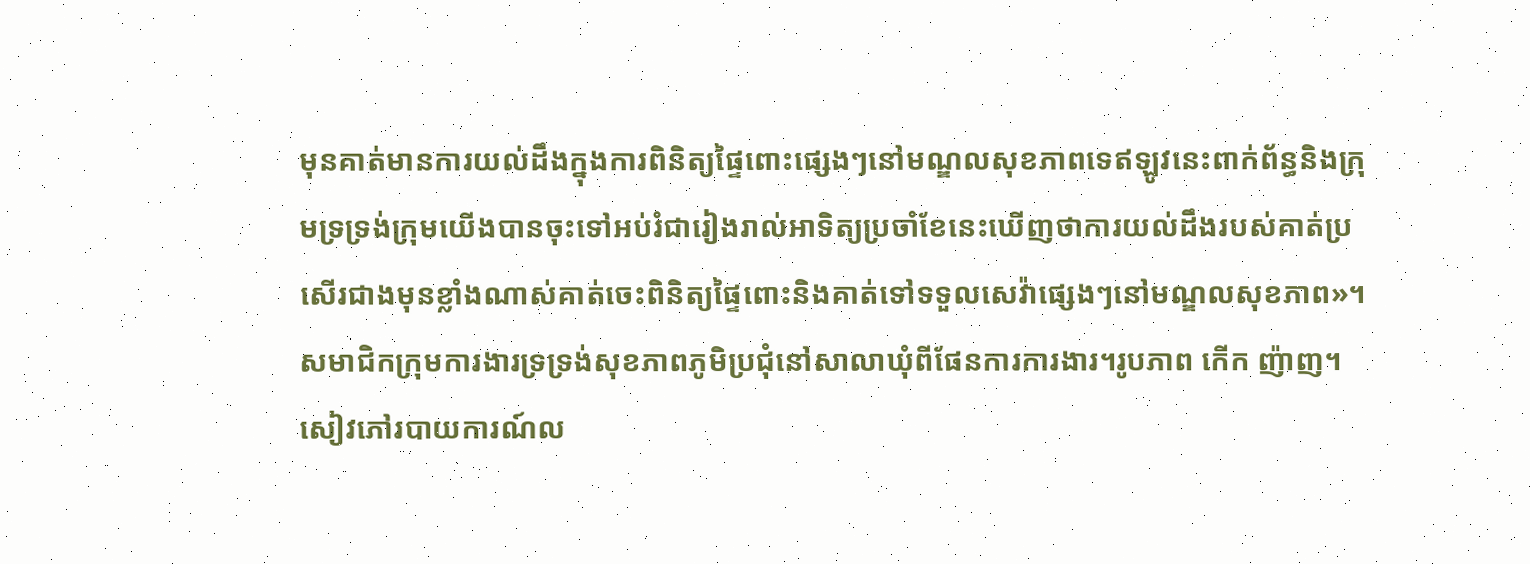មុនគាត់មានការយល់ដឹងក្នុងការពិនិត្យផ្ទៃពោះផ្សេងៗនៅមណ្ឌលសុខភាពទេឥឡូវនេះពាក់ព័ន្ធនិងក្រុមទ្រទ្រង់ក្រុមយើងបានចុះទៅអប់រំជារៀងរាល់អាទិត្យប្រចាំខែនេះឃើញថាការយល់ដឹងរបស់គាត់ប្រសើរជាងមុនខ្លាំងណាស់គាត់ចេះពិនិត្យផ្ទៃពោះនិងគាត់ទៅទទួលសេវ៉ាផ្សេងៗនៅមណ្ឌលសុខភាព»។
សមាជិកក្រុមការងារទ្រទ្រង់សុខភាពភូមិប្រជុំនៅសាលាឃុំពីផែនការការងារ។រូបភាព កើក ញ៉ាញ។
សៀវភៅរបាយការណ៍ល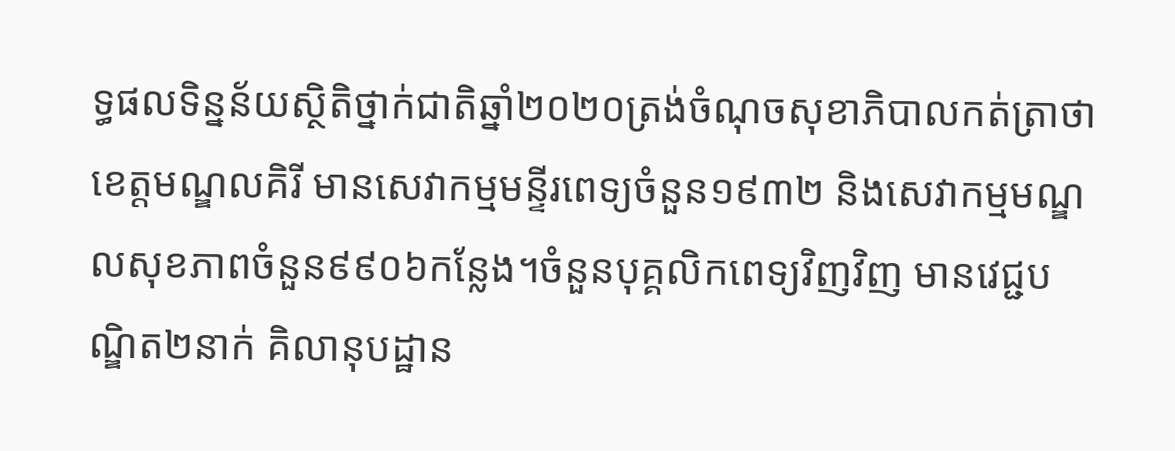ទ្ធផលទិន្នន័យស្ថិតិថ្នាក់ជាតិឆ្នាំ២០២០ត្រង់ចំណុចសុខាភិបាលកត់ត្រាថា ខេត្តមណ្ឌលគិរី មានសេវាកម្មមន្ទីរពេទ្យចំនួន១៩៣២ និងសេវាកម្មមណ្ឌលសុខភាពចំនួន៩៩០៦កន្លែង។ចំនួនបុគ្គលិកពេទ្យវិញវិញ មានវេជ្ជបណ្ឌិត២នាក់ គិលានុបដ្ឋាន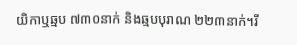យិកាឬឆ្មប ៧៣០នាក់ និងឆ្មបបុរាណ ២២៣នាក់។រី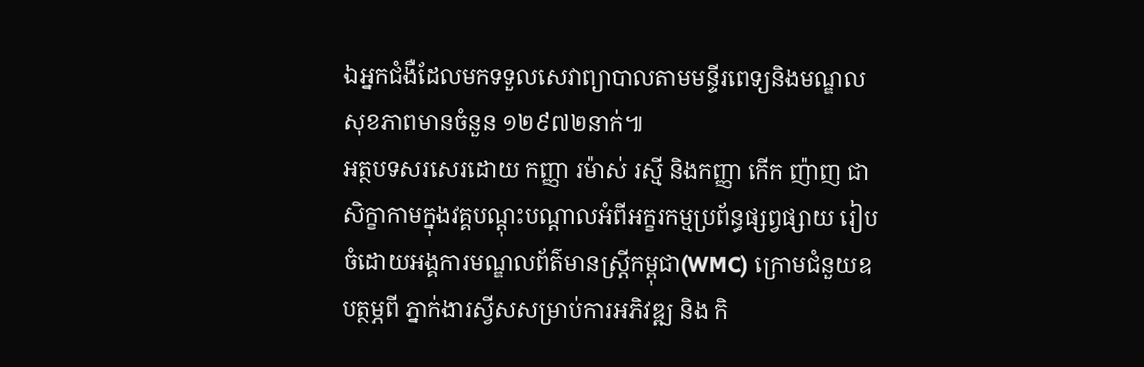ឯអ្នកជំងឺដែលមកទទួលសេវាព្យាបាលតាមមន្ទីរពេទ្យនិងមណ្ឌលសុខភាពមានចំនួន ១២៩៧២នាក់៕
អត្ថបទសរសេរដោយ កញ្ញា រម៉ាស់ រស្មី និងកញ្ញា កើក ញ៉ាញ ជាសិក្ខាកាមក្នុងវគ្គបណ្តុះបណ្តាលអំពីអក្ខរកម្មប្រព័ន្ធផ្សព្វផ្សាយ រៀបចំដោយអង្គការមណ្ឌលព័ត៌មានស្រ្តីកម្ពុជា(WMC) ក្រោមជំនួយឧបត្ថម្ភពី ភ្នាក់ងារស្វីសសម្រាប់ការអភិវឌ្ឍ និង កិ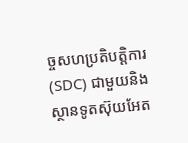ច្ចសហប្រតិបត្តិការ (SDC) ជាមួយនិងស្ថានទូតស៊ុយអែត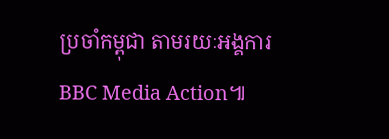ប្រចាំកម្ពុជា តាមរយៈអង្គការ BBC Media Action៕